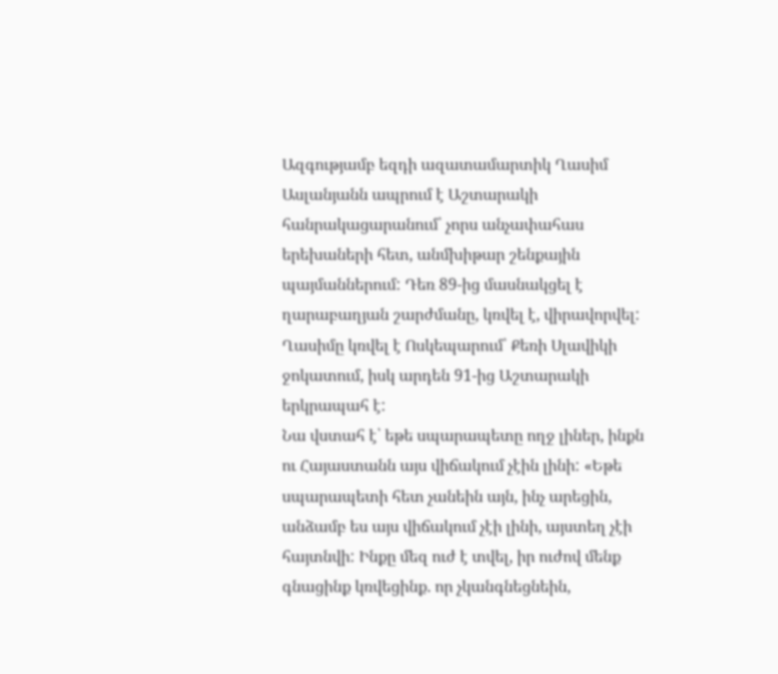Ազգությամբ եզդի ազատամարտիկ Ղասիմ Ասլանյանն ապրում է Աշտարակի հանրակացարանում՝ չորս անչափահաս երեխաների հետ, անմխիթար շենքային պայմաններում: Դեռ 89-ից մասնակցել է ղարաբաղյան շարժմանը, կռվել է, վիրավորվել: Ղասիմը կռվել է Ոսկեպարում՝ Քեռի Սլավիկի ջոկատում, իսկ արդեն 91-ից Աշտարակի երկրապահ է:
Նա վստահ է՝ եթե սպարապետը ողջ լիներ, ինքն ու Հայաստանն այս վիճակում չէին լինի: «Եթե սպարապետի հետ չանեին այն, ինչ արեցին, անձամբ ես այս վիճակում չէի լինի, այստեղ չէի հայտնվի: Ինքը մեզ ուժ է տվել, իր ուժով մենք գնացինք կռվեցինք. որ չկանգնեցնեին,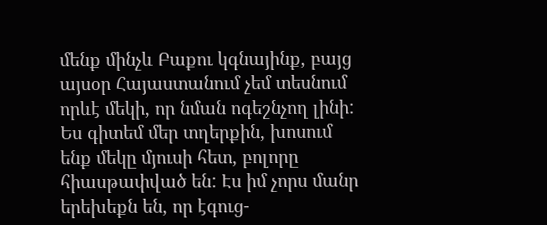մենք մինչև Բաքու կգնայինք, բայց այսօր Հայաստանում չեմ տեսնում որևէ մեկի, որ նման ոգեշնչող լինի: Ես գիտեմ մեր տղերքին, խոսում ենք մեկը մյուսի հետ, բոլորը հիասթափված են: Էս իմ չորս մանր երեխեքն են, որ էգուց-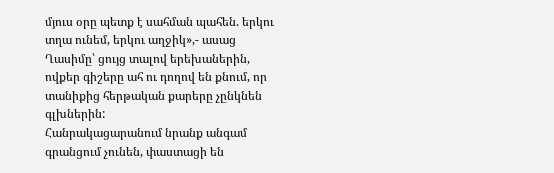մյուս օրը պետք է սահման պահեն. երկու տղա ունեմ, երկու աղջիկ»,- ասաց Ղասիմը՝ ցույց տալով երեխաներին, ովքեր գիշերը ահ ու դողով են քնում, որ տանիքից հերթական քարերը չընկնեն գլխներին:
Հանրակացարանում նրանք անգամ գրանցում չունեն, փաստացի են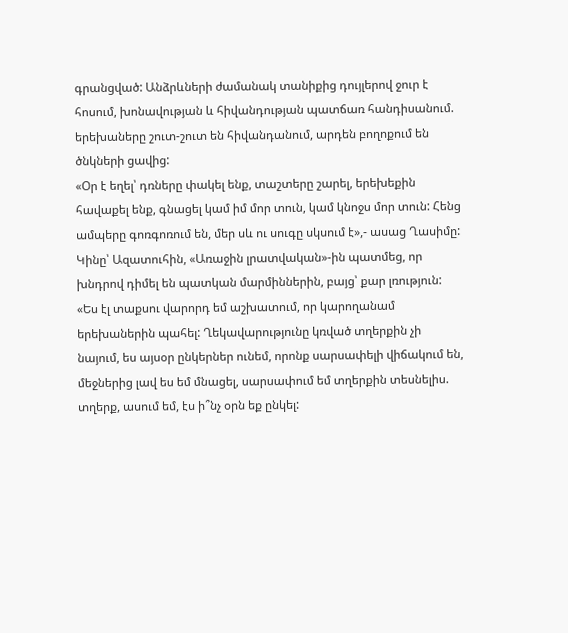գրանցված: Անձրևների ժամանակ տանիքից դույլերով ջուր է հոսում, խոնավության և հիվանդության պատճառ հանդիսանում. երեխաները շուտ-շուտ են հիվանդանում, արդեն բողոքում են ծնկների ցավից:
«Օր է եղել՝ դռները փակել ենք, տաշտերը շարել, երեխեքին հավաքել ենք, գնացել կամ իմ մոր տուն, կամ կնոջս մոր տուն: Հենց ամպերը գոռգոռում են, մեր սև ու սուգը սկսում է»,- ասաց Ղասիմը:
Կինը՝ Ազատուհին, «Առաջին լրատվական»-ին պատմեց, որ խնդրով դիմել են պատկան մարմիններին, բայց՝ քար լռություն:
«Ես էլ տաքսու վարորդ եմ աշխատում, որ կարողանամ երեխաներին պահել: Ղեկավարությունը կռված տղերքին չի նայում, ես այսօր ընկերներ ունեմ, որոնք սարսափելի վիճակում են, մեջներից լավ ես եմ մնացել, սարսափում եմ տղերքին տեսնելիս. տղերք, ասում եմ, էս ի՞նչ օրն եք ընկել: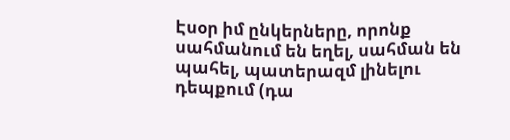Էսօր իմ ընկերները, որոնք սահմանում են եղել, սահման են պահել, պատերազմ լինելու դեպքում (դա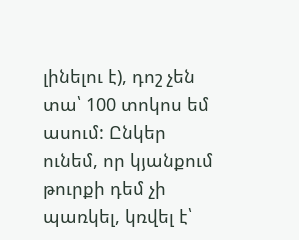լինելու է), դոշ չեն տա՝ 100 տոկոս եմ ասում: Ընկեր ունեմ, որ կյանքում թուրքի դեմ չի պառկել, կռվել է՝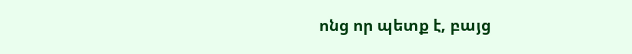ոնց որ պետք է, բայց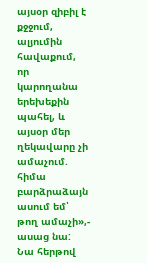այսօր զիբիլ է քջջում, ալյումին հավաքում, որ կարողանա երեխեքին պահել, և այսօր մեր ղեկավարը չի ամաչում. հիմա բարձրաձայն ասում եմ՝ թող ամաչի»,- ասաց նա:
Նա հերթով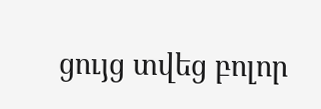ցույց տվեց բոլոր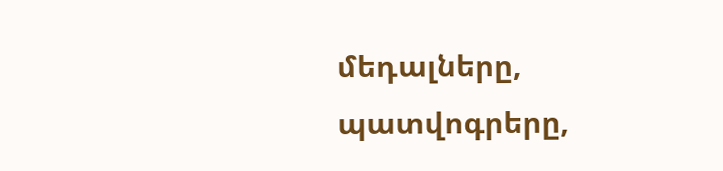մեդալները, պատվոգրերը,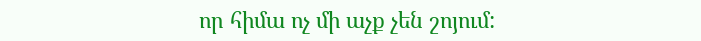որ հիմա ոչ մի աչք չեն շոյում: